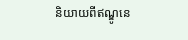និយាយពីឥណ្ឌូនេ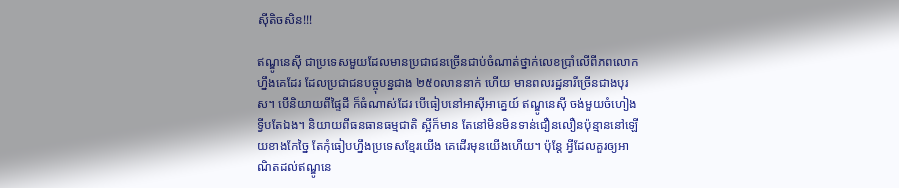ស៊ីតិចសិន!!!

ឥណ្ឌូនេស៊ី ជាប្រទេសមួយដែលមានប្រជាជនច្រើនជាប់ចំណាត់ថ្នាក់លេខប្រាំលើពីភពលោកហ្នឹងគេដែរ ដែលប្រជាជនបច្ចុបន្នជាង ២៥០លាននាក់ ហើយ មានពលរដ្ឋនារីច្រើនជាងបុរស។ បើនិយាយពីផ្ទៃដី ក៏ធំណាស់ដែរ បើធៀបនៅអាស៊ីអាគ្នេយ៍ ឥណ្ឌូនេស៊ី ចង់មួយចំហៀងទ្វីបតែឯង។ និយាយពីធនធានធម្មជាតិ ស្អីក៏មាន តែនៅមិនមិនទាន់ជឿនលឿនប៉ុន្មាននៅឡើយខាងកែច្នៃ តែកុំធៀបហ្នឹងប្រទេសខ្មែរយើង គេដើរមុនយើងហើយ។ ប៉ុន្តែ អ្វីដែលគួរឲ្យអាណិតដល់ឥណ្ឌូនេ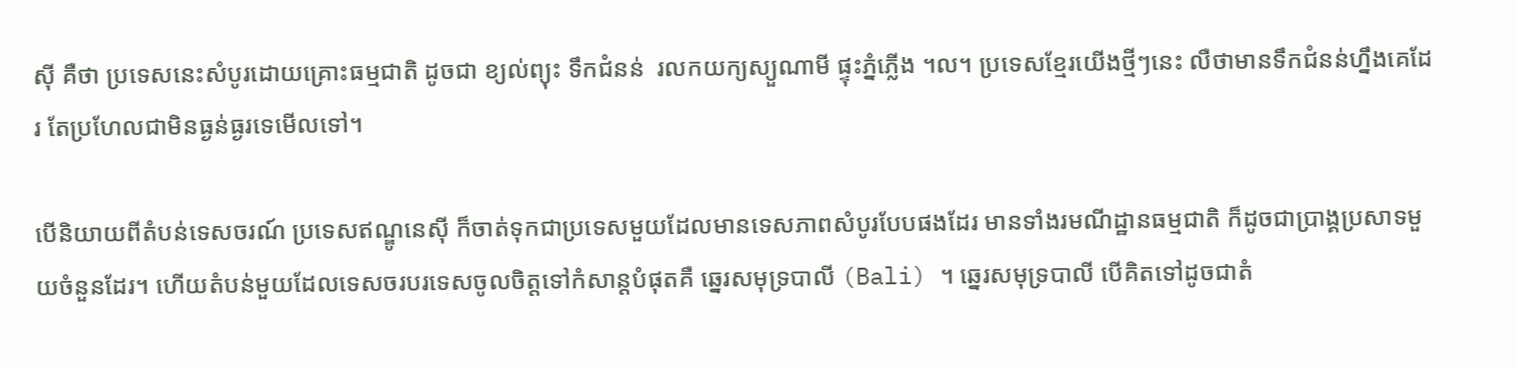ស៊ី គឺថា ប្រទេសនេះសំបូរដោយគ្រោះធម្មជាតិ ដូចជា ខ្យល់ព្យុះ ទឹកជំនន់  រលកយក្យស្យួណាមី ផ្ទុះភ្នំភ្លើង ។ល។ ប្រទេសខ្មែរយើងថ្មីៗនេះ លឺថាមានទឹកជំនន់ហ្នឹងគេដែរ តែប្រហែលជាមិនធ្ងន់ធ្ងរទេមើលទៅ។

បើនិយាយពីតំបន់ទេសចរណ៍ ប្រទេសឥណ្ឌូនេស៊ី ក៏ចាត់ទុកជាប្រទេសមួយដែលមានទេសភាពសំបូរបែបផងដែរ មានទាំងរមណីដ្ឋានធម្មជាតិ ក៏ដូចជាប្រាង្គប្រសាទមួយចំនួនដែរ។ ហើយតំបន់មួយដែលទេសចរបរទេសចូលចិត្តទៅកំសាន្ដបំផុតគឺ ឆ្នេរសមុទ្របាលី (Bali) ។ ឆ្នេរសមុទ្របាលី បើគិតទៅដូចជាតំ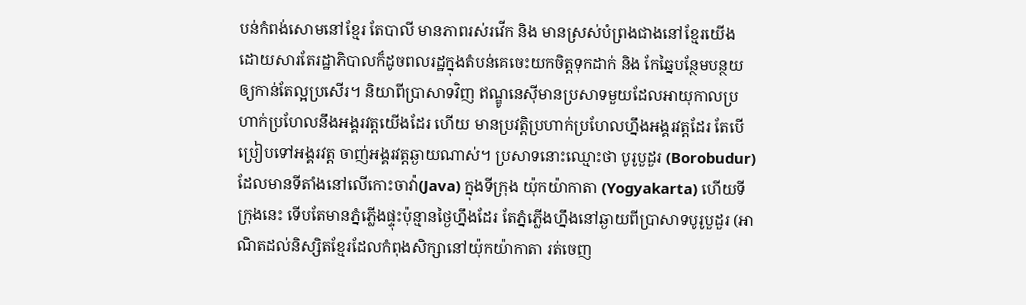បន់កំពង់សោមនៅខ្មែរ តែបាលី មានភាពរស់រវើក និង មានស្រស់បំព្រងជាងនៅខ្មែរយើង ដោយសារតែរដ្ឋាភិបាលក៏ដូចពលរដ្ឋក្នុងតំបន់គេចេះយកចិត្តទុកដាក់ និង កែឆ្នៃបន្ថែមបន្ថយឲ្យកាន់តែល្អប្រសើរ។ និយាពីប្រាសាទវិញ ឥណ្ឌូនេស៊ីមានប្រសាទមួយដែលអាយុកាលប្រហាក់ប្រហែលនឹងអង្គរវត្តយើងដែរ ហើយ មានប្រវត្តិប្រហាក់ប្រហែលហ្នឹងអង្គរវត្តដែរ តែបើប្រៀបទៅអង្គរវត្ត ចាញ់អង្គរវត្តឆ្ងាយណាស់។ ប្រសាទនោះឈ្មោះថា បូរូបួដួរ (Borobudur) ដែលមានទីតាំងនៅលើកោះចាវ៉ា(Java) ក្នុងទីក្រុង យ៉ុកយ៉ាកាតា (Yogyakarta) ហើយទីក្រុងនេះ ទើបតែមានភ្នំភ្លើងផ្ទុះប៉ុន្មានថ្ងៃហ្នឹងដែរ តែភ្នំភ្លើងហ្នឹងនៅឆ្ងាយពីប្រាសាទបូរូបួដួរ (អាណិតដល់និស្សិតខ្មែរដែលកំពុងសិក្សានៅយ៉ុកយ៉ាកាតា រត់ចេញ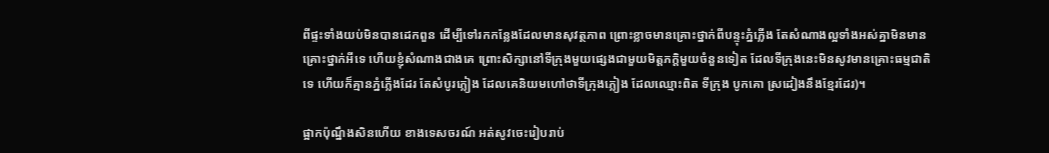ពីផ្ទះទាំងយប់មិនបានដេកពួន ដើម្បីទៅរកកន្លែងដែលមានសុវត្ថភាព ព្រោះខ្លាចមានគ្រោះថ្នាក់ពីបន្ទុះភ្នំភ្លើង តែសំណាងល្អទាំងអស់គ្នាមិនមានគ្រោះថ្នាក់អីទេ ហើយខ្ញុំសំណាងជាងគេ ព្រោះសិក្សានៅទីក្រុងមួយផ្សេងជាមួយមិត្តភក្ដិមួយចំនួនទៀត ដែលទីក្រុងនេះមិនសូវមានគ្រោះធម្មជាតិទេ ហើយក៏គ្មានភ្នំភ្លើងដែរ តែសំបូរភ្លៀង ដែលគេនិយមហៅថាទីក្រុងភ្លៀង ដែលឈ្មោះពិត ទីក្រុង បូកគោ ស្រដៀងនឹងខ្មែរដែរ)។

ផ្អាកប៉ុណ្នឹងសិនហើយ ខាងទេសចរណ៍ អត់សូវចេះរៀបរាប់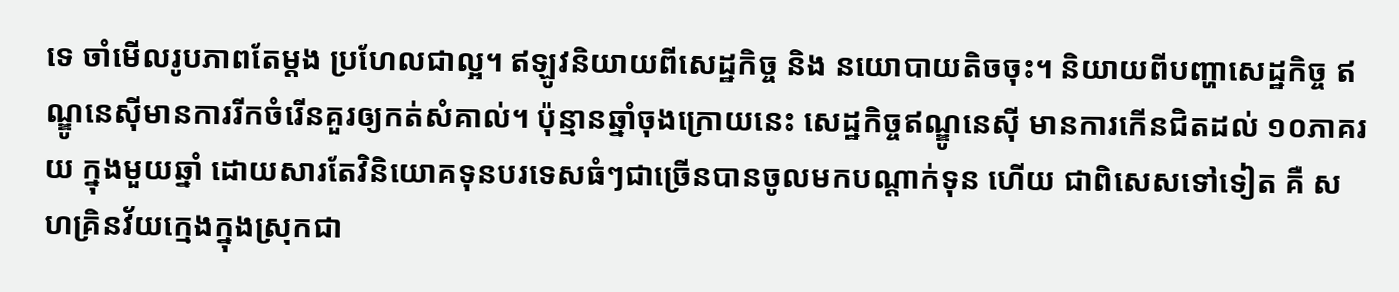ទេ ចាំមើលរូបភាពតែម្ដង ប្រហែលជាល្អ។ ឥឡូវនិយាយពីសេដ្ឋកិច្ច និង នយោបាយតិចចុះ។ និយាយពីបញ្ហាសេដ្ឋកិច្ច ឥណ្ឌូនេស៊ីមានការរីកចំរើនគួរឲ្យកត់សំគាល់។ ប៉ុន្មានឆ្នាំចុងក្រោយនេះ សេដ្ឋកិច្ចឥណ្ឌូនេស៊ី មានការកើនជិតដល់ ១០ភាគរយ ក្នុងមួយឆ្នាំ ដោយសារតែវិនិយោគទុនបរទេសធំៗជាច្រើនបានចូលមកបណ្ដាក់ទុន ហើយ ជាពិសេសទៅទៀត គឺ សហគ្រិនវ័យក្មេងក្នុងស្រុកជា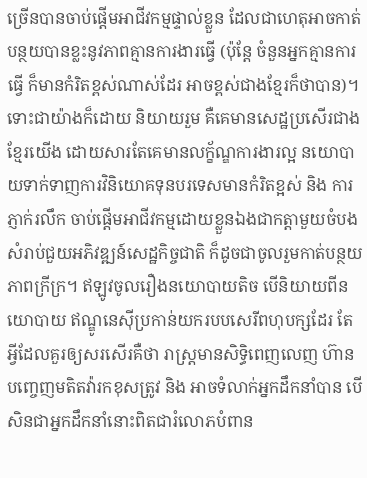ច្រើនបានចាប់ផ្ដើមអាជីវកម្មផ្ទាល់ខ្លួន ដែលជាហេតុអាចកាត់បន្ថយបានខ្លះនូវភាពគ្មានការងារធ្វើ (ប៉ុន្តែ ចំនួនអ្នកគ្មានការធ្វើ ក៏មានកំរិតខ្ពស់ណាស់ដែរ អាចខ្ពស់ជាងខ្មែរក៏ថាបាន)។ ទោះជាយ៉ាងក៏ដោយ និយាយរួម គឺគេមានសេដ្ឋប្រសើរជាងខ្មែរយើង ដោយសារតែគេមានលក្ខ័ណ្ឌការងារល្អ នយោបាយទាក់ទាញការវិនិយោគទុនបរទេសមានកំរិតខ្អស់ និង ការភ្ញាក់រលឹក ចាប់ផ្ដើមអាជីវកម្មដោយខ្លួនឯងជាកត្តាមួយចំបងសំរាប់ជួយអភិវឌ្ឍន៍សេដ្ឋកិច្ចជាតិ ក៏ដូចជាចូលរួមកាត់បន្ថយភាពក្រីក្រ។ ឥឡូវចូលរឿងនយោបាយតិច បើនិយាយពីនយោបាយ ឥណ្ឌូនេស៊ីប្រកាន់យករបបសេរីពហុបក្សដែរ តែអ្វីដែលគួរឲ្យសរសើរគឺថា រាស្រ្តមានសិទ្ធិពេញលេញ ហ៊ានបញ្ចេញមតិតវ៉ារកខុសត្រូវ និង អាចទំលាក់អ្នកដឹកនាំបាន បើសិនជាអ្នកដឹកនាំនោះពិតជារំលោភបំពាន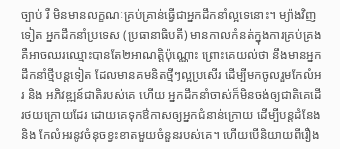ច្បាប់ រឺ មិនមានលក្ខណៈគ្រប់គ្រាន់ធ្វើជាអ្នកដឹកនាំល្អទេនោះ។ ម្យ៉ាងវិញទៀត អ្នកដឹកនាំប្រទេស (ប្រធានាធិបតី) មានកាលកំនត់ក្នុងការគ្រប់គ្រង គឺអាចឈរឈ្មោះបានតែ២អាណត្តិប៉ុណ្ណោះ ព្រោះគេយល់ថា នឹងមានអ្នកដឹកនាំថ្មីបន្តទៀត ដែលមានគមនិតថ្មីៗល្អប្រសើរ ដើម្បីមកចូលរួមកែលំអរ និង អភិវឌ្ឍន៍ជាតិរបស់គេ ហើយ អ្នកដឹកនាំចាស់ក៏មិនចង់ឲ្យជាតិគេដើរថយក្រោយដែរ ដោយគេទុកឳកាសឲ្យអ្នកជំនាន់ក្រោយ ដើម្បីបន្តដំនែង និង កែលំអរនូវចំនុចខ្វះខាតមួយចំនួនរបស់គេ។ ហើយបើនិយាយពីរឿង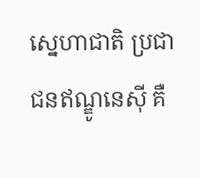ស្នេហាជាតិ ប្រជាជនឥណ្ឌូនេស៊ី គឺ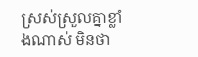ស្រស់ស្រួលគ្នាខ្លាំងណាស់ មិនថា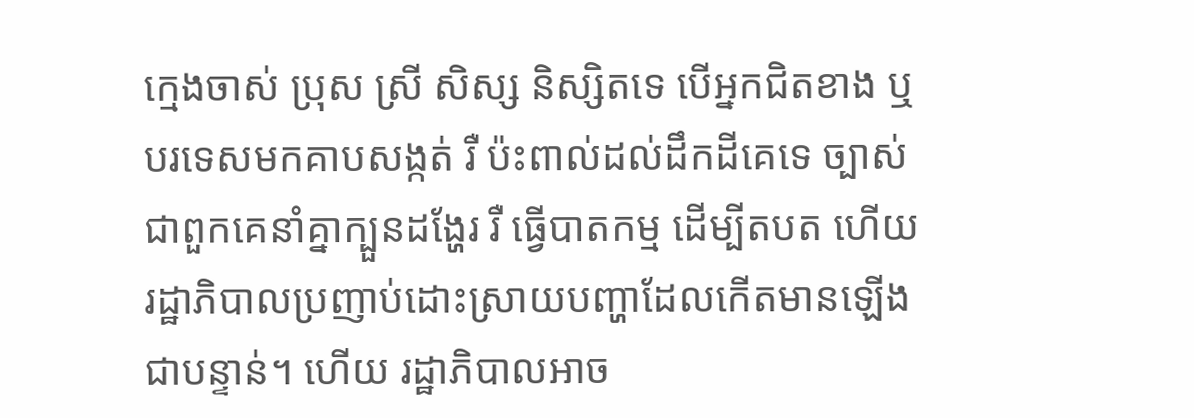ក្មេងចាស់ ប្រុស ស្រី សិស្ស និស្សិតទេ បើអ្នកជិតខាង ឬ បរទេសមកគាបសង្កត់ រឺ ប៉ះពាល់ដល់ដឹកដីគេទេ ច្បាស់ជាពួកគេនាំគ្នាក្បួនដង្ហែរ រឺ ធ្វើបាតកម្ម ដើម្បីតបត ហើយរដ្ឋាភិបាលប្រញាប់ដោះស្រាយបញ្ហាដែលកើតមានឡើងជាបន្ទាន់។ ហើយ រដ្ឋាភិបាលអាច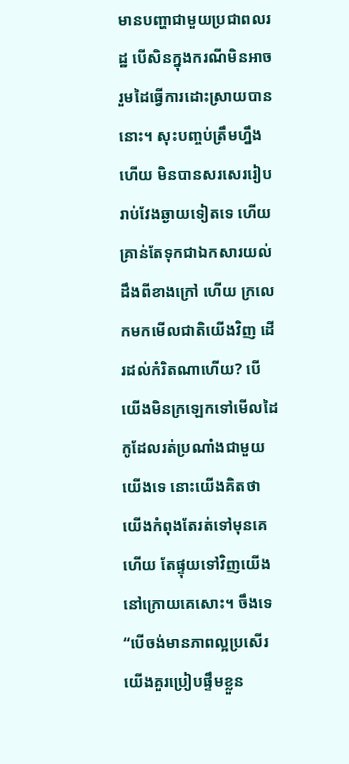មានបញ្ហាជាមួយប្រជាពលរដ្ឋ បើសិនក្នុងករណីមិនអាចរួមដៃធ្វើការដោះស្រាយបាននោះ។ សុះបញ្ចប់ត្រឹមហ្នឹងហើយ មិនបានសរសេររៀបរាប់វែងឆ្ងាយទៀតទេ ហើយ គ្រាន់តែទុកជាឯកសារយល់ដឹងពីខាងក្រៅ ហើយ ក្រលេកមកមើលជាតិយើងវិញ ដើរដល់កំរិតណាហើយ? បើយើងមិនក្រឡេកទៅមើលដៃកូដែលរត់ប្រណាំងជាមួយយើងទេ នោះយើងគិតថា យើងកំពុងតែរត់ទៅមុនគេហើយ តែផ្ទុយទៅវិញយើងនៅក្រោយគេសោះ។ ចឹងទេ “បើចង់មានភាពល្អប្រសើរ យើងគួរប្រៀបផ្ទឹមខ្លួន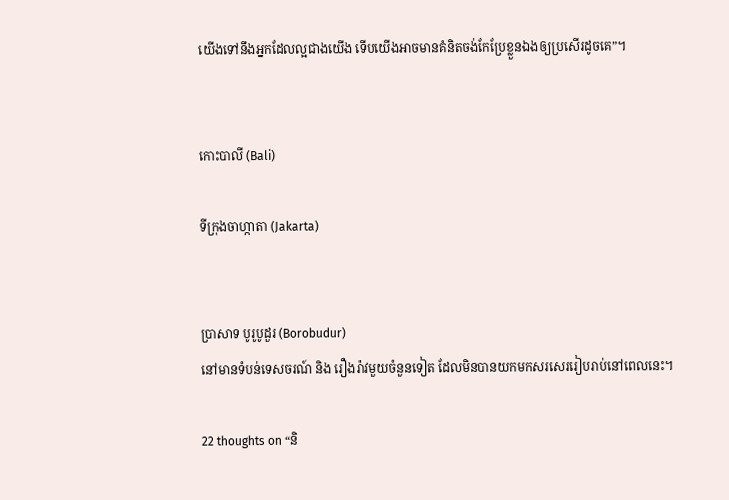យើងទៅនឹងអ្នកដែលល្អជាងយើង ទើបយើងអាចមានគំនិតចង់កែប្រែខ្លួនឯងឲ្យប្រសើរដូចគេ”។


កោះបាលី (Bali)

ទីក្រុងចាហ្កាតា (Jakarta)


ប្រាសាទ បូរូបូដួរ (Borobudur)
នៅមានទំបន់ទេសចរណ៍ និង រឿងរ៉ាវមួយចំនួនទៀត ដែលមិនបានយកមកសរសេររៀបរាប់នៅពេលនេះ។

22 thoughts on “និ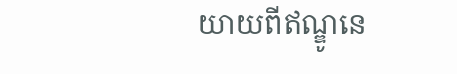យាយពីឥណ្ឌូនេ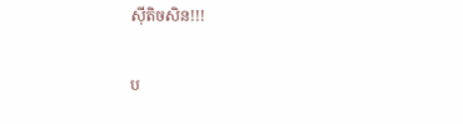ស៊ីតិចសិន!!!

ប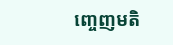ញ្ចេញមតិ